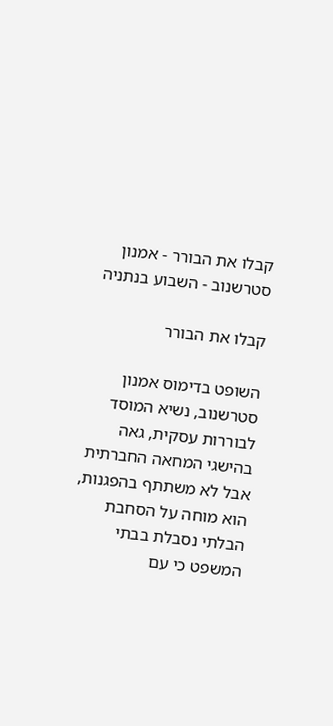קבלו את הבורר - אמנון סטרשנוב - השבוע בנתניה

קבלו את הבורר

השופט בדימוס אמנון סטרשנוב, נשיא המוסד לבוררות עסקית, גאה בהישגי המחאה החברתית אבל לא משתתף בהפגנות, הוא מוחה על הסחבת הבלתי נסבלת בבתי המשפט כי עם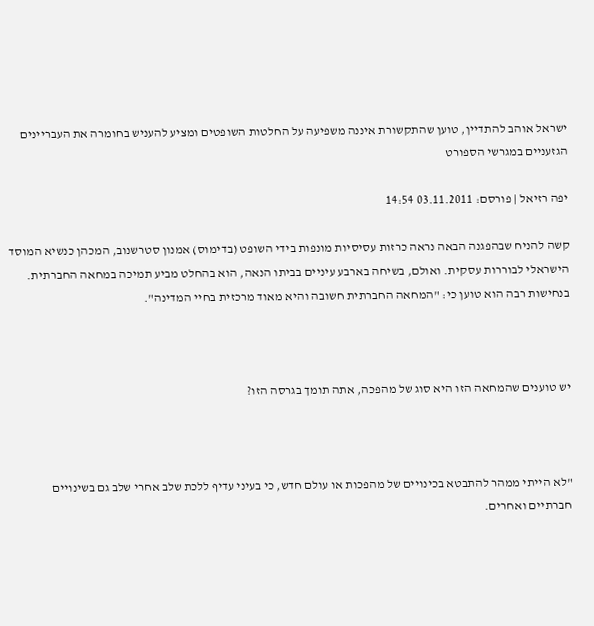ישראל אוהב להתדיין, טוען שהתקשורת איננה משפיעה על החלטות השופטים ומציע להעניש בחומרה את העבריינים הגזעניים במגרשי הספורט

יפה רזיאל | פורסם: 03.11.2011 14:54

קשה להניח שבהפגנה הבאה נראה כרזות עסיסיות מונפות בידי השופט (בדימוס) אמנון סטרשנוב, המכהן כנשיא המוסד הישראלי לבוררות עסקית. ואולם, בשיחה בארבע עיניים בביתו הנאה, הוא בהחלט מביע תמיכה במחאה החברתית. בנחישות רבה הוא טוען כי: "המחאה החברתית חשובה והיא מאוד מרכזית בחיי המדינה".



יש טוענים שהמחאה הזו היא סוג של מהפכה, אתה תומך בגרסה הזו?



"לא הייתי ממהר להתבטא בכינויים של מהפכות או עולם חדש, כי בעיני עדיף ללכת שלב אחרי שלב גם בשינויים חברתיים ואחרים.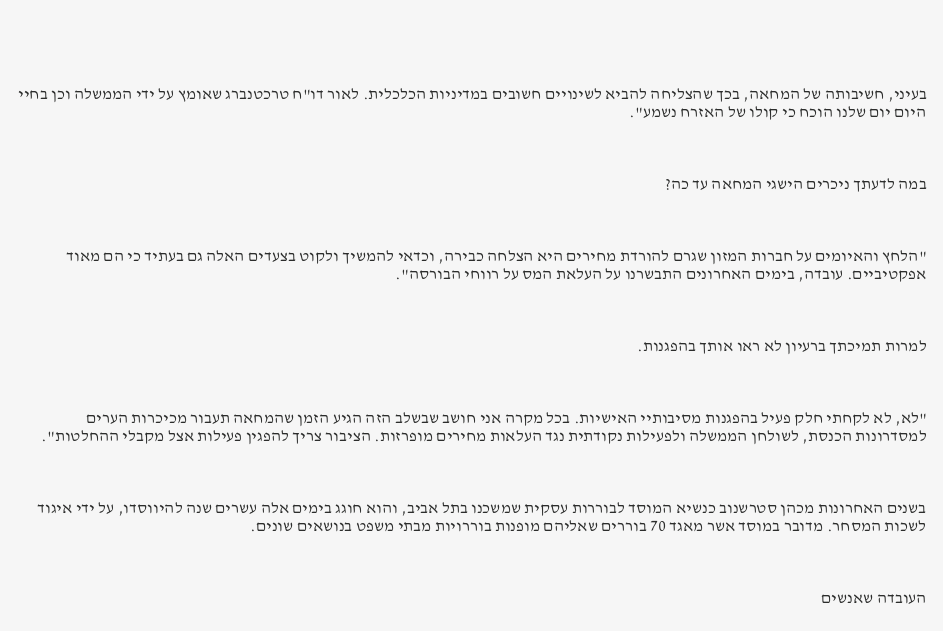בעיני, חשיבותה של המחאה, בכך שהצליחה להביא לשינויים חשובים במדיניות הכלכלית. לאור דו"ח טרכטנברג שאומץ על ידי הממשלה וכן בחיי היום יום שלנו הוכח כי קולו של האזרח נשמע".



במה לדעתך ניכרים הישגי המחאה עד כה?



"הלחץ והאיומים על חברות המזון שגרם להורדת מחירים היא הצלחה כבירה, וכדאי להמשיך ולקוט בצעדים האלה גם בעתיד כי הם מאוד אפקטיביים. עובדה, בימים האחרונים התבשרנו על העלאת המס על רווחי הבורסה".



למרות תמיכתך ברעיון לא ראו אותך בהפגנות.



"לא, לא לקחתי חלק פעיל בהפגנות מסיבותיי האישיות. בכל מקרה אני חושב שבשלב הזה הגיע הזמן שהמחאה תעבור מכיכרות הערים למסדרונות הכנסת, לשולחן הממשלה ולפעילות נקודתית נגד העלאות מחירים מופרזות. הציבור צריך להפגין פעילות אצל מקבלי ההחלטות".



בשנים האחרונות מכהן סטרשנוב כנשיא המוסד לבוררות עסקית שמשכנו בתל אביב, והוא חוגג בימים אלה עשרים שנה להיווסדו, על ידי איגוד לשכות המסחר. מדובר במוסד אשר מאגד 70 בוררים שאליהם מופנות בוררויות מבתי משפט בנושאים שונים.



העובדה שאנשים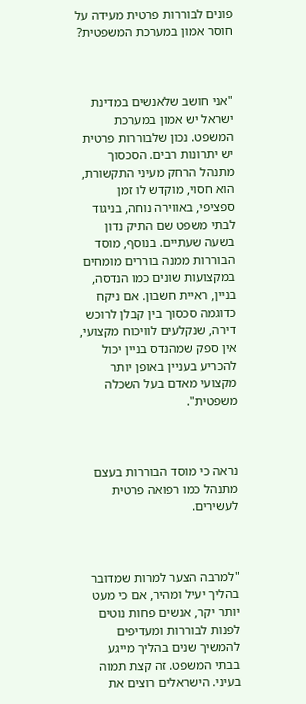פונים לבוררות פרטית מעידה על חוסר אמון במערכת המשפטית?



"אני חושב שלאנשים במדינת ישראל יש אמון במערכת המשפט. נכון שלבוררות פרטית יש יתרונות רבים. הסכסוך מתנהל הרחק מעיני התקשורת, הוא חסוי, מוקדש לו זמן  ספציפי, באווירה נוחה, בניגוד לבתי משפט שם התיק נדון בשעה שעתיים. בנוסף, מוסד הבוררות ממנה בוררים מומחים במקצועות שונים כמו הנדסה, בניין, ראיית חשבון. אם ניקח כדוגמה סכסוך בין קבלן לרוכש דירה, שנקלעים לוויכוח מקצועי, אין ספק שמהנדס בניין יכול להכריע בעניין באופן יותר מקצועי מאדם בעל השכלה משפטית".



נראה כי מוסד הבוררות בעצם מתנהל כמו רפואה פרטית לעשירים.



"למרבה הצער למרות שמדובר בהליך יעיל ומהיר, אם כי מעט יותר יקר, אנשים פחות נוטים לפנות לבוררות ומעדיפים להמשיך שנים בהליך מייגע בבתי המשפט. זה קצת תמוה בעיני. הישראלים רוצים את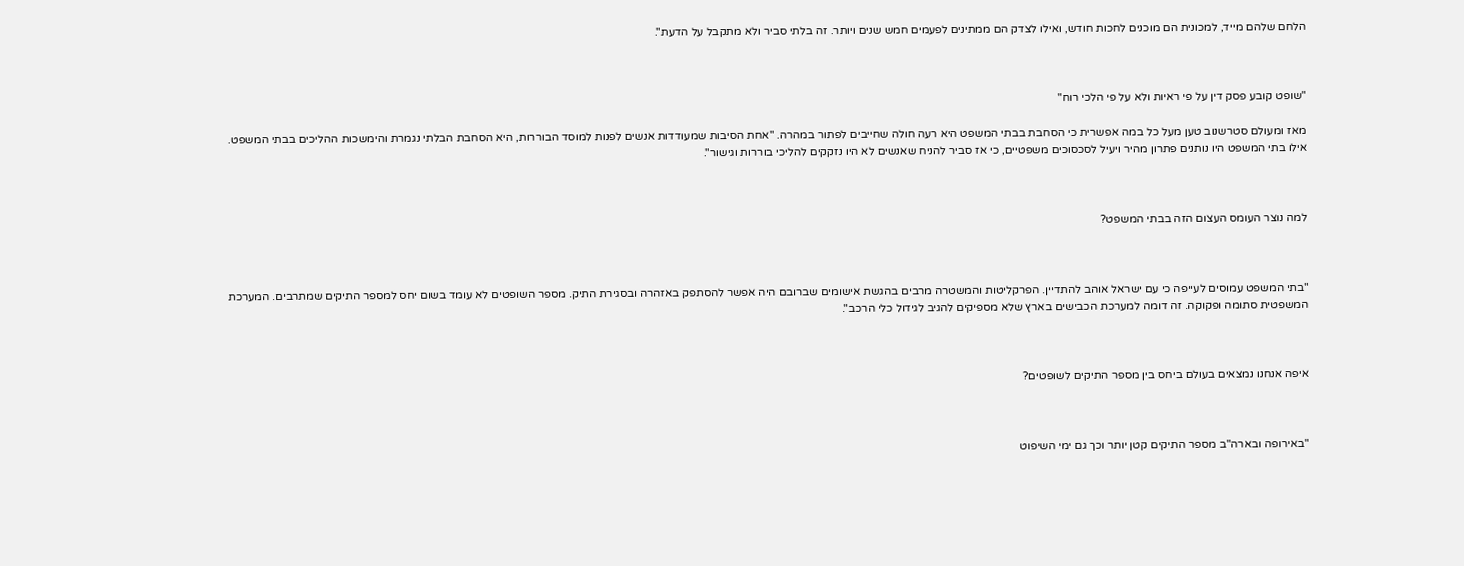הלחם שלהם מייד, למכונית הם מוכנים לחכות חודש, ואילו לצדק הם ממתינים לפעמים חמש שנים ויותר. זה בלתי סביר ולא מתקבל על הדעת".



"שופט קובע פסק דין על פי ראיות ולא על פי הלכי רוח"

מאז ומעולם סטרשנוב טען מעל כל במה אפשרית כי הסחבת בבתי המשפט היא רעה חולה שחייבים לפתור במהרה. "אחת הסיבות שמעודדות אנשים לפנות למוסד הבוררות, היא הסחבת הבלתי נגמרת והימשכות ההליכים בבתי המשפט. אילו בתי המשפט היו נותנים פתרון מהיר ויעיל לסכסוכים משפטיים, כי אז סביר להניח שאנשים לא היו נזקקים להליכי בוררות וגישור".



למה נוצר העומס העצום הזה בבתי המשפט?



"בתי המשפט עמוסים לעייפה כי עם ישראל אוהב להתדיין. הפרקליטות והמשטרה מרבים בהגשת אישומים שברובם היה אפשר להסתפק באזהרה ובסגירת התיק. מספר השופטים לא עומד בשום יחס למספר התיקים שמתרבים. המערכת המשפטית סתומה ופקוקה. זה דומה למערכת הכבישים בארץ שלא מספיקים להגיב לגידול כלי הרכב".



איפה אנחנו נמצאים בעולם ביחס בין מספר התיקים לשופטים?



"באירופה ובארה"ב מספר התיקים קטן יותר וכך גם ימי השיפוט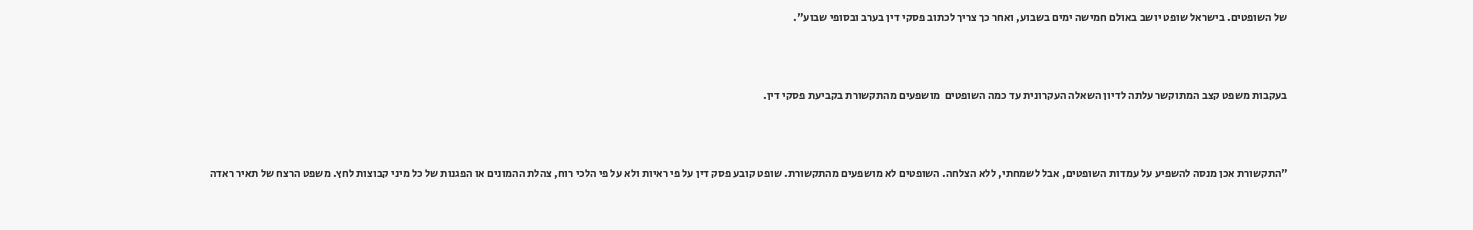של השופטים. בישראל שופט יושב באולם חמישה ימים בשבוע, ואחר כך צריך לכתוב פסקי דין בערב ובסופי שבוע".



בעקבות משפט קצב המתוקשר עלתה לדיון השאלה העקרונית עד כמה השופטים  מושפעים מהתקשורת בקביעת פסקי דין.



"התקשורת אכן מנסה להשפיע על עמדות השופטים, אבל לשמחתי, ללא הצלחה. השופטים לא מושפעים מהתקשורת. שופט קובע פסק דין על פי ראיות ולא על פי הלכי רוח, צהלת ההמונים או הפגנות של כל מיני קבוצות לחץ. משפט הרצח של תאיר ראדה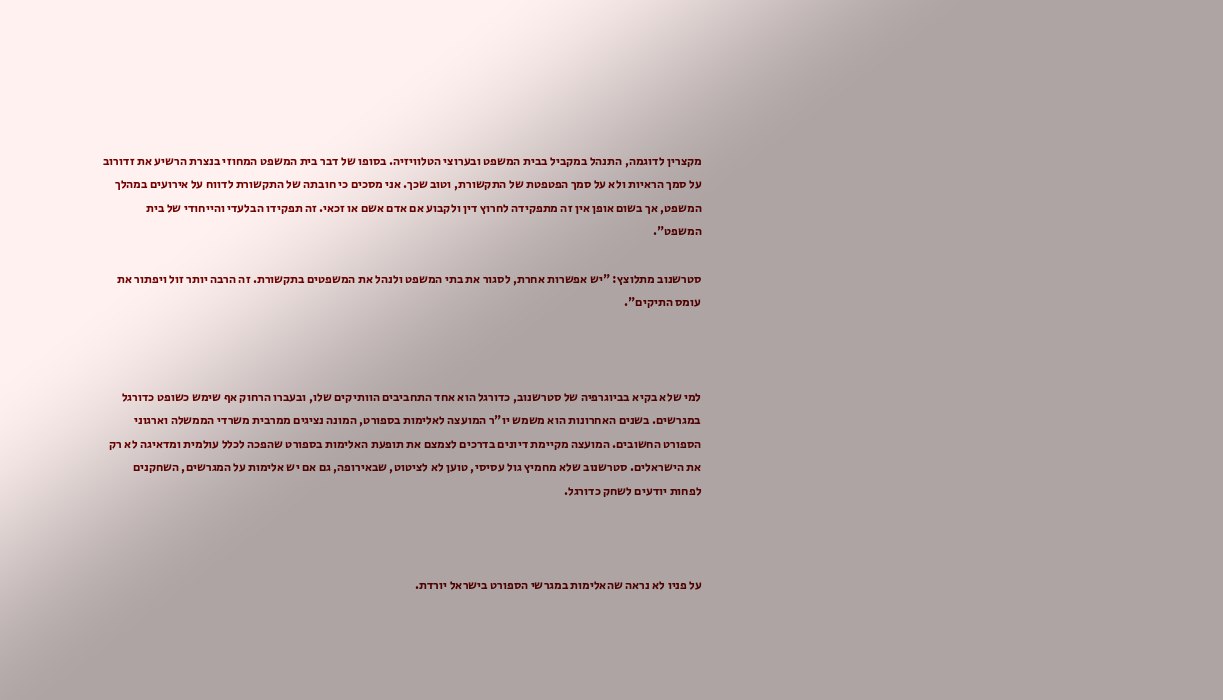מקצרין לדוגמה, התנהל במקביל בבית המשפט ובערוצי הטלוויזיה. בסופו של דבר בית המשפט המחוזי בנצרת הרשיע את זדורוב על סמך הראיות ולא על סמך הפטפטת של התקשורת, וטוב שכך. אני מסכים כי חובתה של התקשורת לדווח על אירועים במהלך המשפט, אך בשום אופן אין זה מתפקידה לחרוץ דין ולקבוע אם אדם אשם או זכאי. זה תפקידו הבלעדי והייחודי של בית המשפט".

סטרשנוב מתלוצץ: "יש אפשרות אחרת, לסגור את בתי המשפט ולנהל את המשפטים בתקשורת. זה הרבה יותר זול ויפתור את עומס התיקים".



למי שלא בקיא בביוגרפיה של סטרשנוב, כדורגל הוא אחד התחביבים הוותיקים שלו, ובעברו הרחוק אף שימש כשופט כדורגל במגרשים. בשנים האחרונות הוא משמש יו"ר המועצה לאלימות בספורט, המונה נציגים ממרבית משרדי הממשלה וארגוני הספורט החשובים. המועצה מקיימת דיונים בדרכים לצמצם את תופעת האלימות בספורט שהפכה לכלל עולמית ומדאיגה לא רק את הישראלים. סטרשנוב שלא מחמיץ גול עסיסי, טוען לא לציטוט, שבאירופה, גם אם יש אלימות על המגרשים, השחקנים לפחות יודעים לשחק כדורגל.



על פניו לא נראה שהאלימות במגרשי הספורט בישראל יורדת.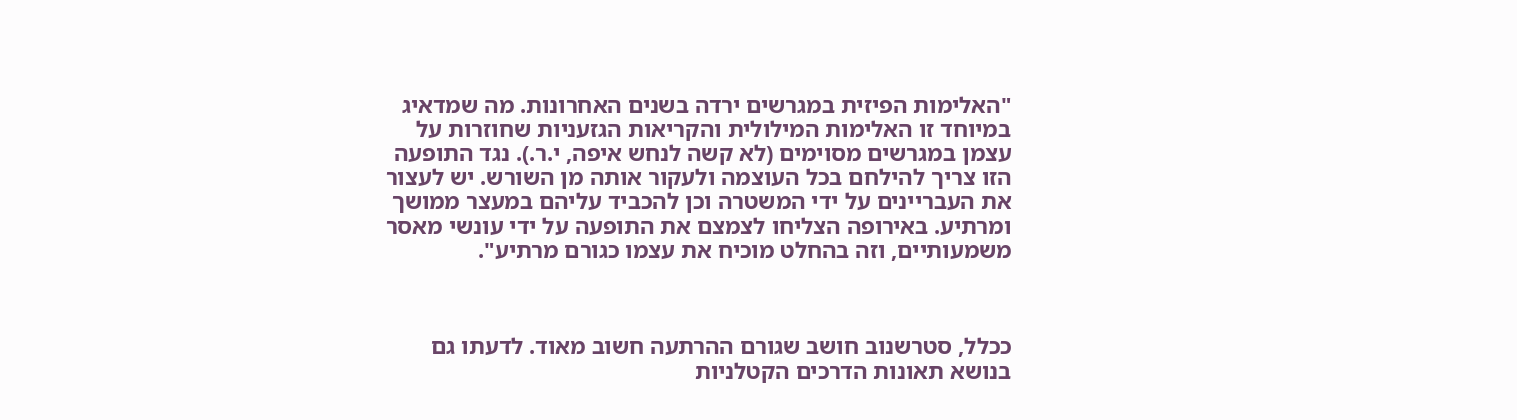"האלימות הפיזית במגרשים ירדה בשנים האחרונות. מה שמדאיג במיוחד זו האלימות המילולית והקריאות הגזעניות שחוזרות על עצמן במגרשים מסוימים (לא קשה לנחש איפה, י.ר.). נגד התופעה הזו צריך להילחם בכל העוצמה ולעקור אותה מן השורש. יש לעצור את העבריינים על ידי המשטרה וכן להכביד עליהם במעצר ממושך ומרתיע. באירופה הצליחו לצמצם את התופעה על ידי עונשי מאסר משמעותיים, וזה בהחלט מוכיח את עצמו כגורם מרתיע".



ככלל, סטרשנוב חושב שגורם ההרתעה חשוב מאוד. לדעתו גם בנושא תאונות הדרכים הקטלניות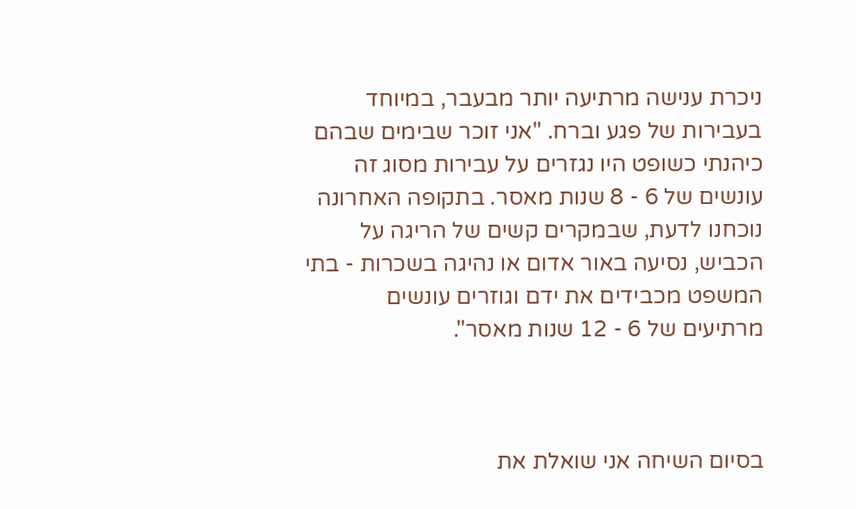ניכרת ענישה מרתיעה יותר מבעבר, במיוחד בעבירות של פגע וברח. "אני זוכר שבימים שבהם כיהנתי כשופט היו נגזרים על עבירות מסוג זה עונשים של 6 - 8 שנות מאסר. בתקופה האחרונה נוכחנו לדעת, שבמקרים קשים של הריגה על הכביש, נסיעה באור אדום או נהיגה בשכרות - בתי המשפט מכבידים את ידם וגוזרים עונשים מרתיעים של 6 - 12 שנות מאסר".



בסיום השיחה אני שואלת את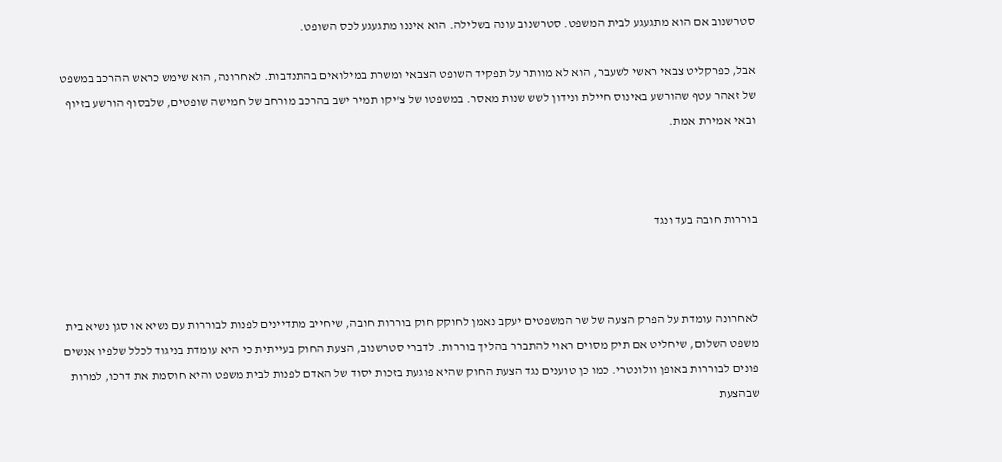סטרשנוב אם הוא מתגעגע לבית המשפט. סטרשנוב עונה בשלילה. הוא איננו מתגעגע לכס השופט.

אבל, כפרקליט צבאי ראשי לשעבר, הוא לא מוותר על תפקיד השופט הצבאי ומשרת במילואים בהתנדבות. לאחרונה, הוא שימש כראש ההרכב במשפט של זאהר עטף שהורשע באינוס חיילת ונידון לשש שנות מאסר. במשפטו של צ'יקו תמיר ישב בהרכב מורחב של חמישה שופטים, שלבסוף הורשע בזיוף ובאי אמירת אמת.



בוררות חובה בעד ונגד



לאחרונה עומדת על הפרק הצעה של שר המשפטים יעקב נאמן לחוקק חוק בוררות חובה, שיחייב מתדיינים לפנות לבוררות עם נשיא או סגן נשיא בית משפט השלום, שיחליט אם תיק מסוים ראוי להתברר בהליך בוררות. לדברי סטרשנוב, הצעת החוק בעייתית כי היא עומדת בניגוד לכלל שלפיו אנשים פונים לבוררות באופן וולונטרי. כמו כן טוענים נגד הצעת החוק שהיא פוגעת בזכות יסוד של האדם לפנות לבית משפט והיא חוסמת את דרכו, למרות שבהצעת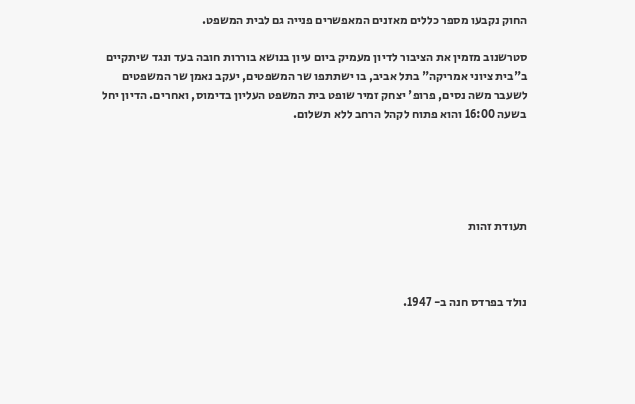החוק נקבעו מספר כללים מאזנים המאפשרים פנייה גם לבית המשפט.

סטרשנוב מזמין את הציבור לדיון מעמיק ביום עיון בנושא בוררות חובה בעד ונגד שיתקיים ב"בית ציוני אמריקה" בתל אביב, בו ישתתפו שר המשפטים, יעקב נאמן שר המשפטים לשעבר משה נסים, פרופ' יצחק זמיר שופט בית המשפט העליון בדימוס, ואחרים. הדיון יחל בשעה 16:00 והוא פתוח לקהל הרחב ללא תשלום.





תעודת זהות



נולד בפרדס חנה ב- 1947.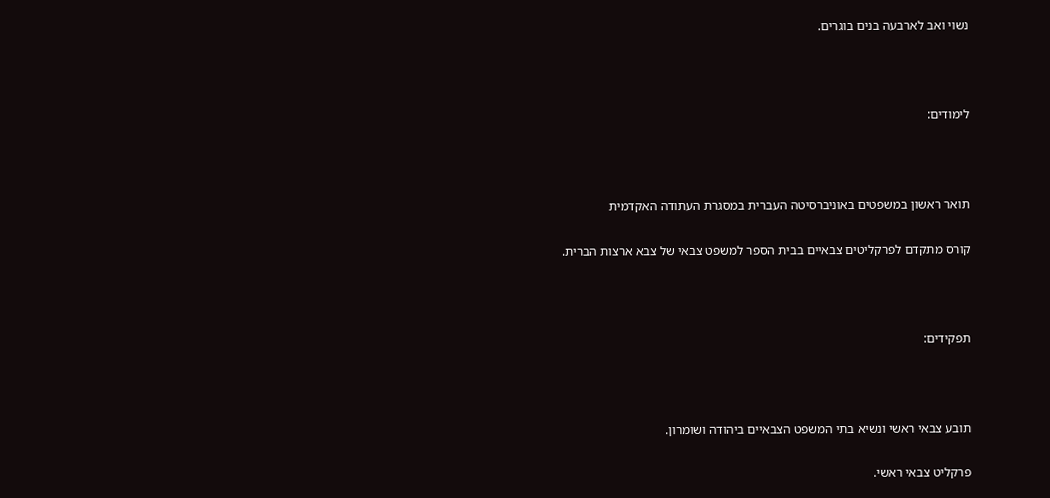נשוי ואב לארבעה בנים בוגרים.



לימודים:



תואר ראשון במשפטים באוניברסיטה העברית במסגרת העתודה האקדמית

קורס מתקדם לפרקליטים צבאיים בבית הספר למשפט צבאי של צבא ארצות הברית.



תפקידים:



תובע צבאי ראשי ונשיא בתי המשפט הצבאיים ביהודה ושומרון.

פרקליט צבאי ראשי.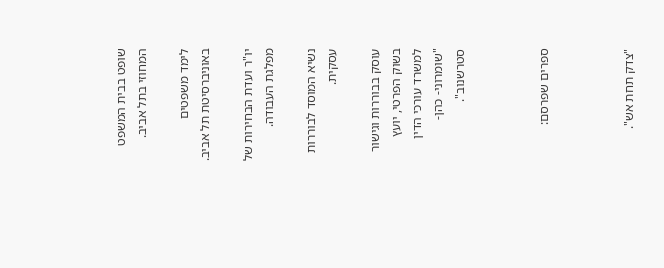שופט בבית המשפט המחוזי בתל אביב.

לימד משפטים באוניברסיטת תל אביב.

יו"ר ועדת הבחירות של מפלגת העבודה.

נשיא המוסד לבוררות עסקית.

עוסק בבוררות וגישור בשוק הפרטי, יועץ למשרד עורכי הדין "שומרוני- כהן- סטרשנוב".



ספרים שפרסם:



"צדק תחת אש".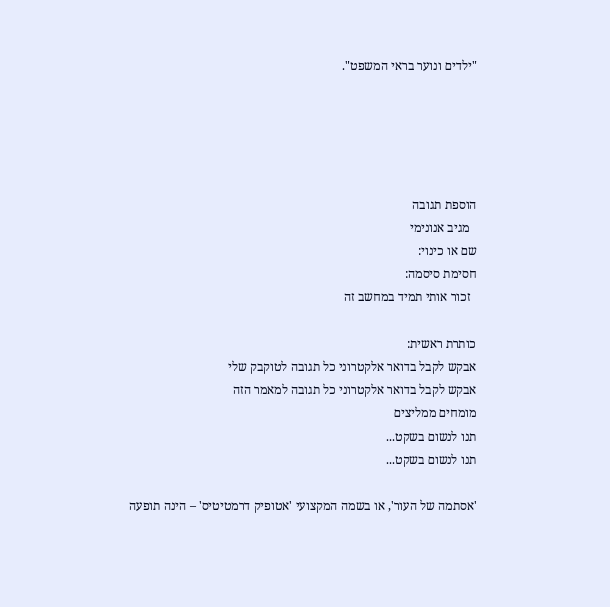"ילדים ונוער בראי המשפט".





הוספת תגובה
  מגיב אנונימי
שם או כינוי:
חסימת סיסמה:
  זכור אותי תמיד במחשב זה

כותרת ראשית:
אבקש לקבל בדואר אלקטרוני כל תגובה לטוקבק שלי
אבקש לקבל בדואר אלקטרוני כל תגובה למאמר הזה
מומחים ממליצים
תנו לנשום בשקט...
תנו לנשום בשקט...

'אסתמה של העור', או בשמה המקצועי 'אטופיק דרמטיטיס' – הינה תופעה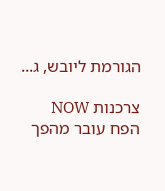הגורמת ליובש, ג...

צרכנות NOW
הפח עובר מהפך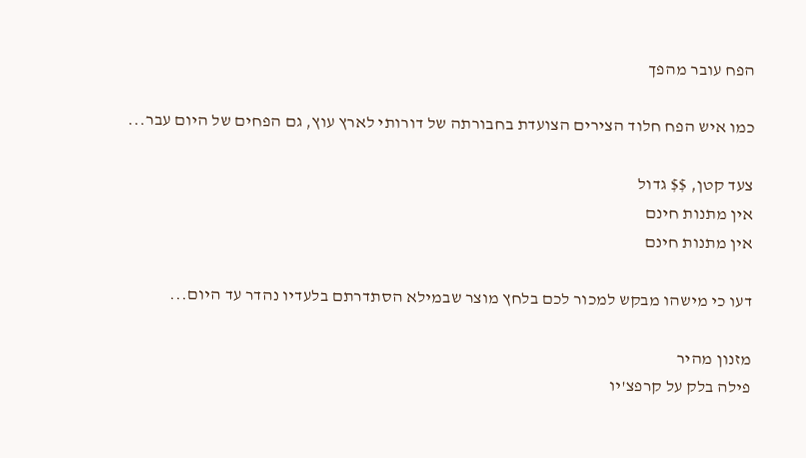הפח עובר מהפך

כמו איש הפח חלוד הצירים הצועדת בחבורתה של דורותי לארץ עוץ, גם הפחים של היום עבר...

צעד קטן, $$ גדול
אין מתנות חינם
אין מתנות חינם

דעו כי מישהו מבקש למכור לכם בלחץ מוצר שבמילא הסתדרתם בלעדיו נהדר עד היום...

מזנון מהיר
פילה בלק על קרפצ'יו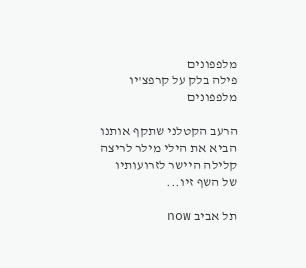מלפפונים
פילה בלק על קרפצ'יו מלפפונים

הרעב הקטלני שתקף אותנו הביא את הילי מילר לריצה קלילה היישר לזרועותיו של השף זיו...

תל אביב now